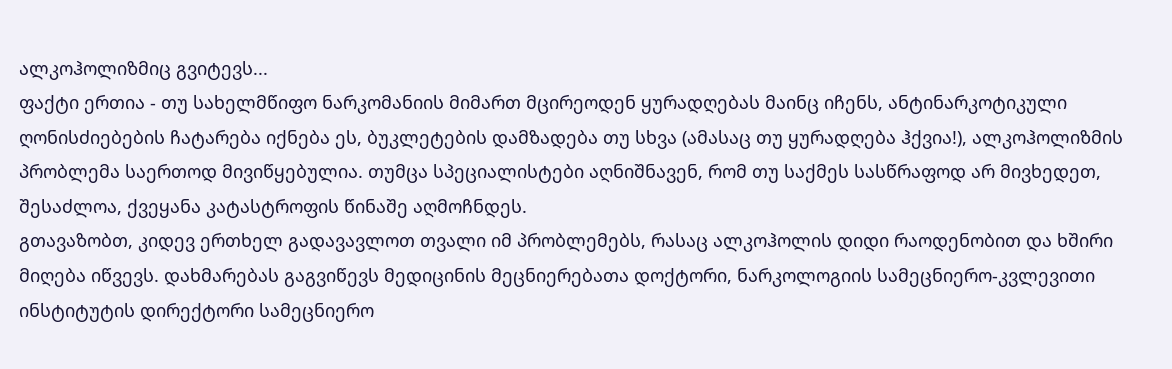ალკოჰოლიზმიც გვიტევს...
ფაქტი ერთია - თუ სახელმწიფო ნარკომანიის მიმართ მცირეოდენ ყურადღებას მაინც იჩენს, ანტინარკოტიკული ღონისძიებების ჩატარება იქნება ეს, ბუკლეტების დამზადება თუ სხვა (ამასაც თუ ყურადღება ჰქვია!), ალკოჰოლიზმის პრობლემა საერთოდ მივიწყებულია. თუმცა სპეციალისტები აღნიშნავენ, რომ თუ საქმეს სასწრაფოდ არ მივხედეთ, შესაძლოა, ქვეყანა კატასტროფის წინაშე აღმოჩნდეს.
გთავაზობთ, კიდევ ერთხელ გადავავლოთ თვალი იმ პრობლემებს, რასაც ალკოჰოლის დიდი რაოდენობით და ხშირი მიღება იწვევს. დახმარებას გაგვიწევს მედიცინის მეცნიერებათა დოქტორი, ნარკოლოგიის სამეცნიერო-კვლევითი ინსტიტუტის დირექტორი სამეცნიერო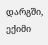დარგში, ექიმი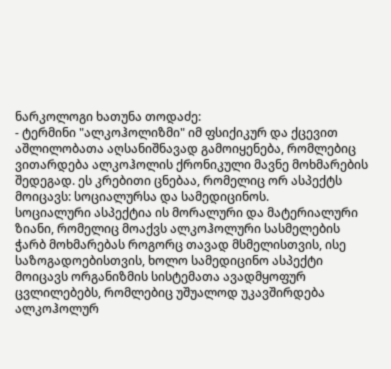ნარკოლოგი ხათუნა თოდაძე:
- ტერმინი "ალკოჰოლიზმი" იმ ფსიქიკურ და ქცევით აშლილობათა აღსანიშნავად გამოიყენება, რომლებიც ვითარდება ალკოჰოლის ქრონიკული მავნე მოხმარების შედეგად. ეს კრებითი ცნებაა, რომელიც ორ ასპექტს მოიცავს: სოციალურსა და სამედიცინოს.
სოციალური ასპექტია ის მორალური და მატერიალური ზიანი, რომელიც მოაქვს ალკოჰოლური სასმელების ჭარბ მოხმარებას როგორც თავად მსმელისთვის, ისე საზოგადოებისთვის, ხოლო სამედიცინო ასპექტი მოიცავს ორგანიზმის სისტემათა ავადმყოფურ ცვლილებებს, რომლებიც უშუალოდ უკავშირდება ალკოჰოლურ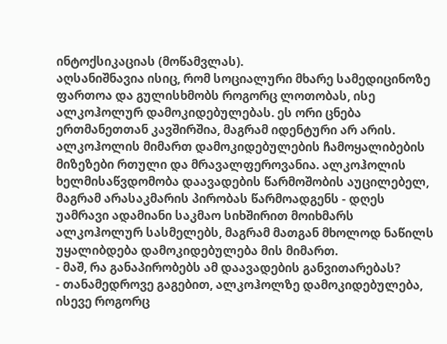ინტოქსიკაციას (მოწამვლას).
აღსანიშნავია ისიც, რომ სოციალური მხარე სამედიცინოზე ფართოა და გულისხმობს როგორც ლოთობას, ისე ალკოჰოლურ დამოკიდებულებას. ეს ორი ცნება ერთმანეთთან კავშირშია, მაგრამ იდენტური არ არის. ალკოჰოლის მიმართ დამოკიდებულების ჩამოყალიბების მიზეზები რთული და მრავალფეროვანია. ალკოჰოლის ხელმისაწვდომობა დაავადების წარმოშობის აუცილებელ, მაგრამ არასაკმარის პირობას წარმოადგენს - დღეს უამრავი ადამიანი საკმაო სიხშირით მოიხმარს ალკოჰოლურ სასმელებს, მაგრამ მათგან მხოლოდ ნაწილს უყალიბდება დამოკიდებულება მის მიმართ.
- მაშ, რა განაპირობებს ამ დაავადების განვითარებას?
- თანამედროვე გაგებით, ალკოჰოლზე დამოკიდებულება, ისევე როგორც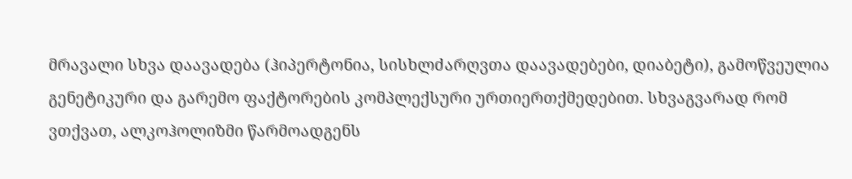მრავალი სხვა დაავადება (ჰიპერტონია, სისხლძარღვთა დაავადებები, დიაბეტი), გამოწვეულია გენეტიკური და გარემო ფაქტორების კომპლექსური ურთიერთქმედებით. სხვაგვარად რომ ვთქვათ, ალკოჰოლიზმი წარმოადგენს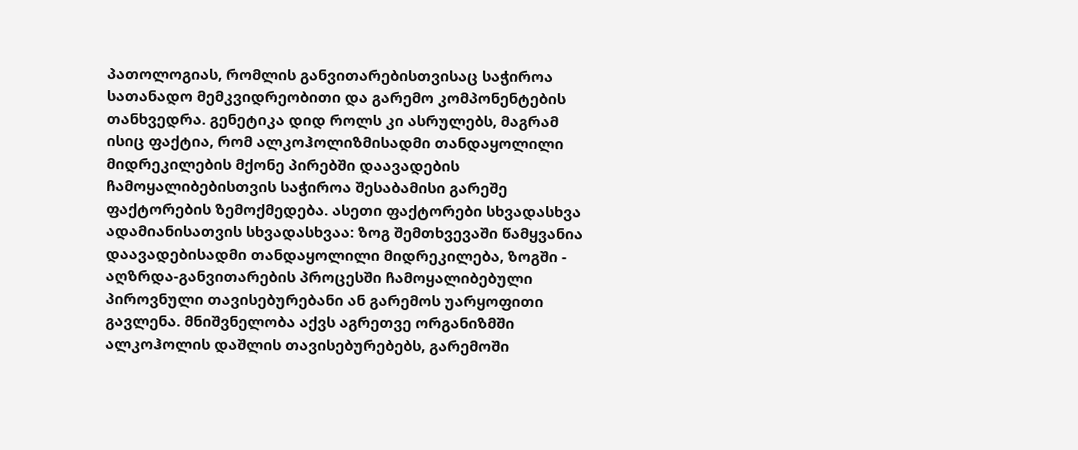პათოლოგიას, რომლის განვითარებისთვისაც საჭიროა სათანადო მემკვიდრეობითი და გარემო კომპონენტების თანხვედრა. გენეტიკა დიდ როლს კი ასრულებს, მაგრამ ისიც ფაქტია, რომ ალკოჰოლიზმისადმი თანდაყოლილი მიდრეკილების მქონე პირებში დაავადების ჩამოყალიბებისთვის საჭიროა შესაბამისი გარეშე ფაქტორების ზემოქმედება. ასეთი ფაქტორები სხვადასხვა ადამიანისათვის სხვადასხვაა: ზოგ შემთხვევაში წამყვანია დაავადებისადმი თანდაყოლილი მიდრეკილება, ზოგში - აღზრდა-განვითარების პროცესში ჩამოყალიბებული პიროვნული თავისებურებანი ან გარემოს უარყოფითი გავლენა. მნიშვნელობა აქვს აგრეთვე ორგანიზმში ალკოჰოლის დაშლის თავისებურებებს, გარემოში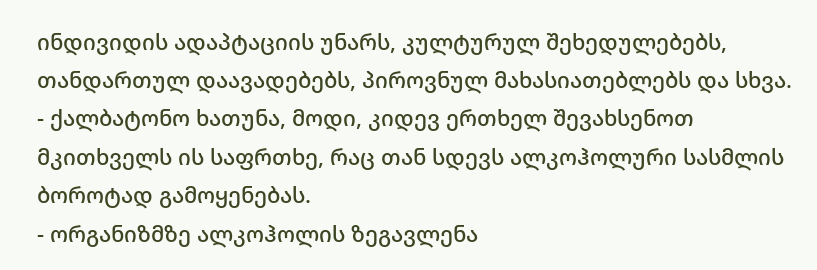ინდივიდის ადაპტაციის უნარს, კულტურულ შეხედულებებს, თანდართულ დაავადებებს, პიროვნულ მახასიათებლებს და სხვა.
- ქალბატონო ხათუნა, მოდი, კიდევ ერთხელ შევახსენოთ მკითხველს ის საფრთხე, რაც თან სდევს ალკოჰოლური სასმლის ბოროტად გამოყენებას.
- ორგანიზმზე ალკოჰოლის ზეგავლენა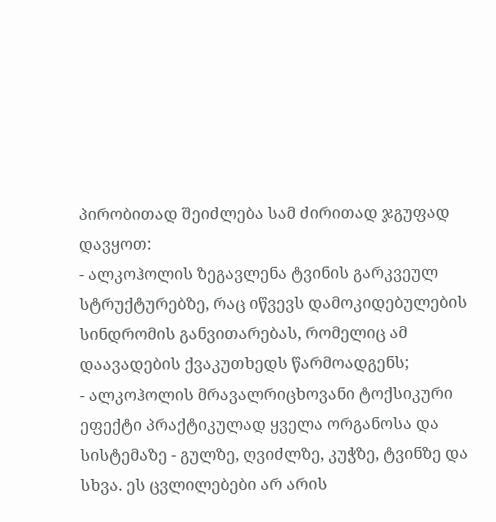პირობითად შეიძლება სამ ძირითად ჯგუფად დავყოთ:
- ალკოჰოლის ზეგავლენა ტვინის გარკვეულ სტრუქტურებზე, რაც იწვევს დამოკიდებულების სინდრომის განვითარებას, რომელიც ამ დაავადების ქვაკუთხედს წარმოადგენს;
- ალკოჰოლის მრავალრიცხოვანი ტოქსიკური ეფექტი პრაქტიკულად ყველა ორგანოსა და სისტემაზე - გულზე, ღვიძლზე, კუჭზე, ტვინზე და სხვა. ეს ცვლილებები არ არის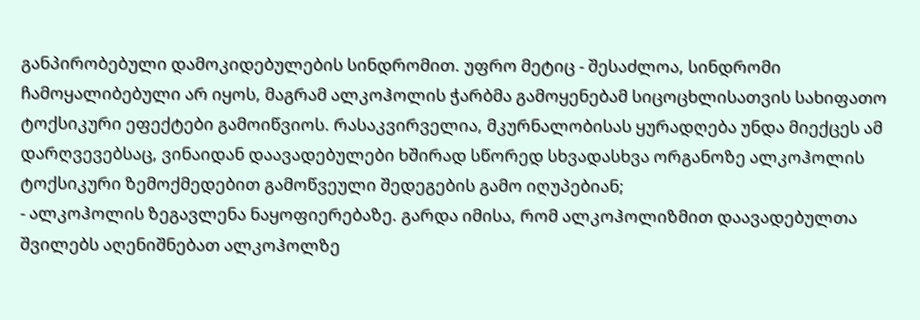განპირობებული დამოკიდებულების სინდრომით. უფრო მეტიც - შესაძლოა, სინდრომი ჩამოყალიბებული არ იყოს, მაგრამ ალკოჰოლის ჭარბმა გამოყენებამ სიცოცხლისათვის სახიფათო ტოქსიკური ეფექტები გამოიწვიოს. რასაკვირველია, მკურნალობისას ყურადღება უნდა მიექცეს ამ დარღვევებსაც, ვინაიდან დაავადებულები ხშირად სწორედ სხვადასხვა ორგანოზე ალკოჰოლის ტოქსიკური ზემოქმედებით გამოწვეული შედეგების გამო იღუპებიან;
- ალკოჰოლის ზეგავლენა ნაყოფიერებაზე. გარდა იმისა, რომ ალკოჰოლიზმით დაავადებულთა შვილებს აღენიშნებათ ალკოჰოლზე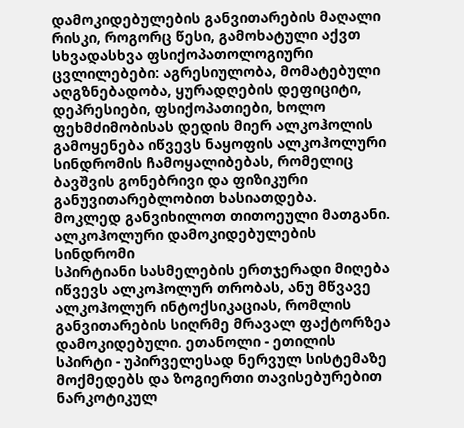დამოკიდებულების განვითარების მაღალი რისკი, როგორც წესი, გამოხატული აქვთ სხვადასხვა ფსიქოპათოლოგიური ცვლილებები: აგრესიულობა, მომატებული აღგზნებადობა, ყურადღების დეფიციტი, დეპრესიები, ფსიქოპათიები, ხოლო ფეხმძიმობისას დედის მიერ ალკოჰოლის გამოყენება იწვევს ნაყოფის ალკოჰოლური სინდრომის ჩამოყალიბებას, რომელიც ბავშვის გონებრივი და ფიზიკური განუვითარებლობით ხასიათდება.
მოკლედ განვიხილოთ თითოეული მათგანი.
ალკოჰოლური დამოკიდებულების სინდრომი
სპირტიანი სასმელების ერთჯერადი მიღება იწვევს ალკოჰოლურ თრობას, ანუ მწვავე ალკოჰოლურ ინტოქსიკაციას, რომლის განვითარების სიღრმე მრავალ ფაქტორზეა დამოკიდებული. ეთანოლი - ეთილის სპირტი - უპირველესად ნერვულ სისტემაზე მოქმედებს და ზოგიერთი თავისებურებით ნარკოტიკულ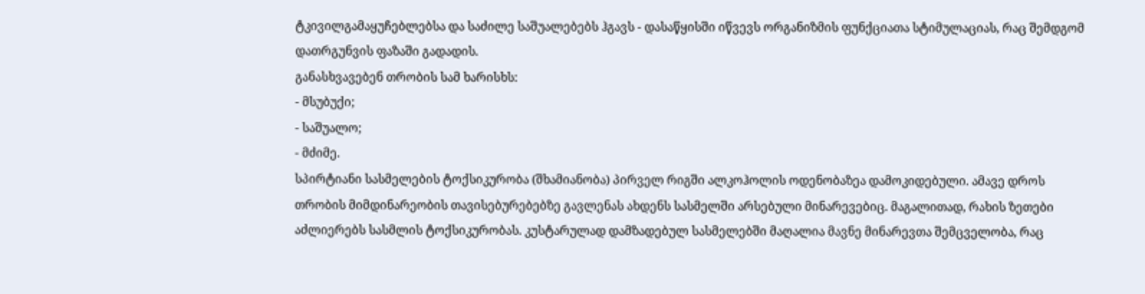ტკივილგამაყუჩებლებსა და საძილე საშუალებებს ჰგავს - დასაწყისში იწვევს ორგანიზმის ფუნქციათა სტიმულაციას, რაც შემდგომ დათრგუნვის ფაზაში გადადის.
განასხვავებენ თრობის სამ ხარისხს:
- მსუბუქი;
- საშუალო;
- მძიმე.
სპირტიანი სასმელების ტოქსიკურობა (შხამიანობა) პირველ რიგში ალკოჰოლის ოდენობაზეა დამოკიდებული. ამავე დროს თრობის მიმდინარეობის თავისებურებებზე გავლენას ახდენს სასმელში არსებული მინარევებიც. მაგალითად, რახის ზეთები აძლიერებს სასმლის ტოქსიკურობას. კუსტარულად დამზადებულ სასმელებში მაღალია მავნე მინარევთა შემცველობა, რაც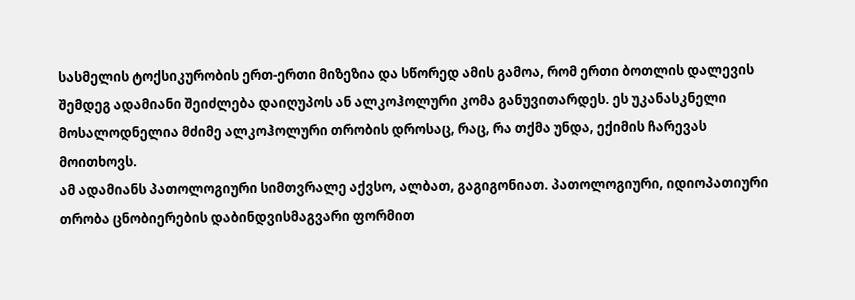სასმელის ტოქსიკურობის ერთ-ერთი მიზეზია და სწორედ ამის გამოა, რომ ერთი ბოთლის დალევის შემდეგ ადამიანი შეიძლება დაიღუპოს ან ალკოჰოლური კომა განუვითარდეს. ეს უკანასკნელი მოსალოდნელია მძიმე ალკოჰოლური თრობის დროსაც, რაც, რა თქმა უნდა, ექიმის ჩარევას მოითხოვს.
ამ ადამიანს პათოლოგიური სიმთვრალე აქვსო, ალბათ, გაგიგონიათ. პათოლოგიური, იდიოპათიური თრობა ცნობიერების დაბინდვისმაგვარი ფორმით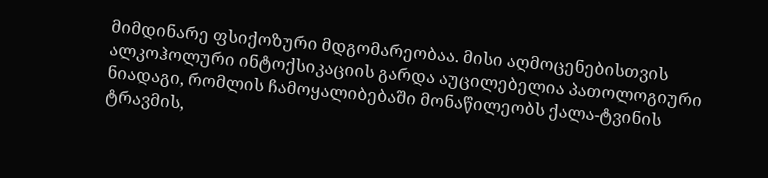მიმდინარე ფსიქოზური მდგომარეობაა. მისი აღმოცენებისთვის ალკოჰოლური ინტოქსიკაციის გარდა აუცილებელია პათოლოგიური ნიადაგი, რომლის ჩამოყალიბებაში მონაწილეობს ქალა-ტვინის ტრავმის,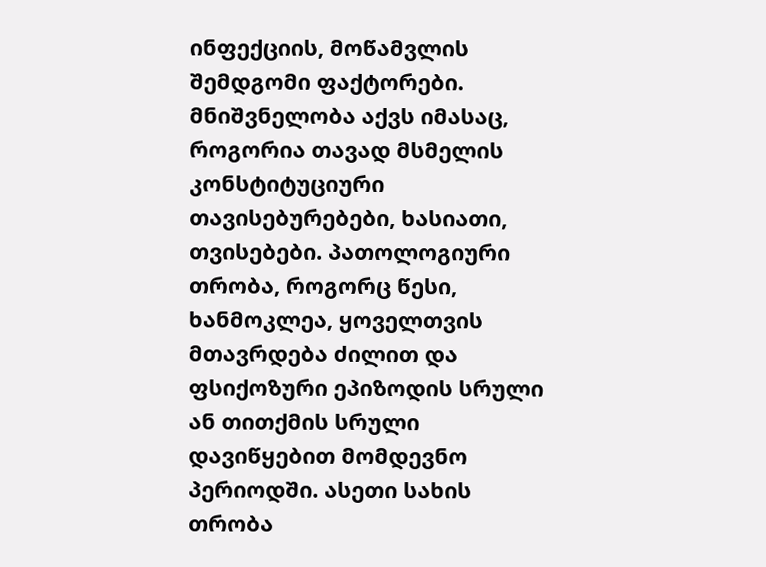ინფექციის, მოწამვლის შემდგომი ფაქტორები. მნიშვნელობა აქვს იმასაც, როგორია თავად მსმელის კონსტიტუციური თავისებურებები, ხასიათი, თვისებები. პათოლოგიური თრობა, როგორც წესი, ხანმოკლეა, ყოველთვის მთავრდება ძილით და ფსიქოზური ეპიზოდის სრული ან თითქმის სრული დავიწყებით მომდევნო პერიოდში. ასეთი სახის თრობა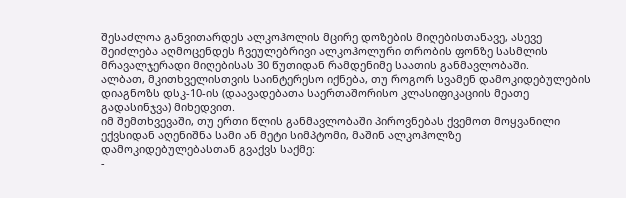შესაძლოა განვითარდეს ალკოჰოლის მცირე დოზების მიღებისთანავე, ასევე შეიძლება აღმოცენდეს ჩვეულებრივი ალკოჰოლური თრობის ფონზე სასმლის მრავალჯერადი მიღებისას 30 წუთიდან რამდენიმე საათის განმავლობაში.
ალბათ, მკითხველისთვის საინტერესო იქნება, თუ როგორ სვამენ დამოკიდებულების დიაგნოზს დსკ-10-ის (დაავადებათა საერთაშორისო კლასიფიკაციის მეათე გადასინჯვა) მიხედვით.
იმ შემთხვევაში, თუ ერთი წლის განმავლობაში პიროვნებას ქვემოთ მოყვანილი ექვსიდან აღენიშნა სამი ან მეტი სიმპტომი, მაშინ ალკოჰოლზე დამოკიდებულებასთან გვაქვს საქმე:
-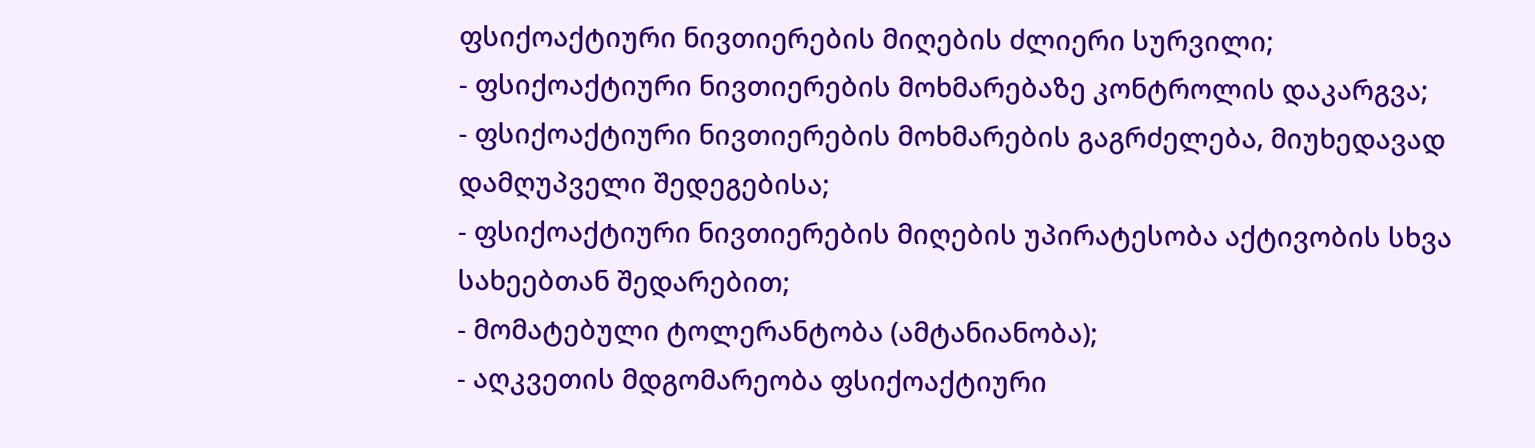ფსიქოაქტიური ნივთიერების მიღების ძლიერი სურვილი;
- ფსიქოაქტიური ნივთიერების მოხმარებაზე კონტროლის დაკარგვა;
- ფსიქოაქტიური ნივთიერების მოხმარების გაგრძელება, მიუხედავად დამღუპველი შედეგებისა;
- ფსიქოაქტიური ნივთიერების მიღების უპირატესობა აქტივობის სხვა სახეებთან შედარებით;
- მომატებული ტოლერანტობა (ამტანიანობა);
- აღკვეთის მდგომარეობა ფსიქოაქტიური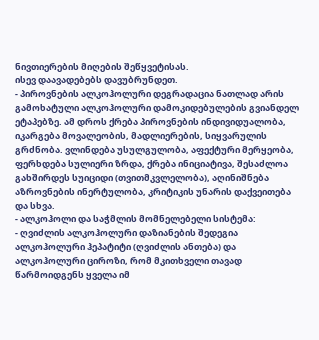ნივთიერების მიღების შეწყვეტისას.
ისევ დაავადებებს დავუბრუნდეთ.
- პიროვნების ალკოჰოლური დეგრადაცია ნათლად არის გამოხატული ალკოჰოლური დამოკიდებულების გვიანდელ ეტაპებზე. ამ დროს ქრება პიროვნების ინდივიდუალობა, იკარგება მოვალეობის, მადლიერების, სიყვარულის გრძნობა. ვლინდება უსულგულობა, აფექტური მერყეობა, ფერხდება სულიერი ზრდა, ქრება ინიციატივა, შესაძლოა გახშირდეს სუიციდი (თვითმკვლელობა), აღინიშნება აზროვნების ინერტულობა, კრიტიკის უნარის დაქვეითება და სხვა.
- ალკოჰოლი და საჭმლის მომნელებელი სისტემა:
- ღვიძლის ალკოჰოლური დაზიანების შედეგია ალკოჰოლური ჰეპატიტი (ღვიძლის ანთება) და ალკოჰოლური ციროზი, რომ მკითხველი თავად წარმოიდგენს ყველა იმ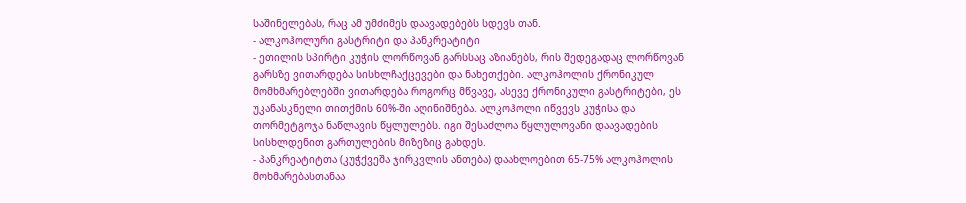საშინელებას, რაც ამ უმძიმეს დაავადებებს სდევს თან.
- ალკოჰოლური გასტრიტი და პანკრეატიტი
- ეთილის სპირტი კუჭის ლორწოვან გარსსაც აზიანებს, რის შედეგადაც ლორწოვან გარსზე ვითარდება სისხლჩაქცევები და ნახეთქები. ალკოჰოლის ქრონიკულ მომხმარებლებში ვითარდება როგორც მწვავე, ასევე ქრონიკული გასტრიტები, ეს უკანასკნელი თითქმის 60%-ში აღინიშნება. ალკოჰოლი იწვევს კუჭისა და თორმეტგოჯა ნაწლავის წყლულებს. იგი შესაძლოა წყლულოვანი დაავადების სისხლდენით გართულების მიზეზიც გახდეს.
- პანკრეატიტთა (კუჭქვეშა ჯირკვლის ანთება) დაახლოებით 65-75% ალკოჰოლის მოხმარებასთანაა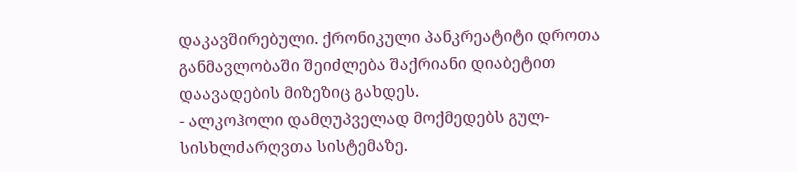დაკავშირებული. ქრონიკული პანკრეატიტი დროთა განმავლობაში შეიძლება შაქრიანი დიაბეტით დაავადების მიზეზიც გახდეს.
- ალკოჰოლი დამღუპველად მოქმედებს გულ-სისხლძარღვთა სისტემაზე.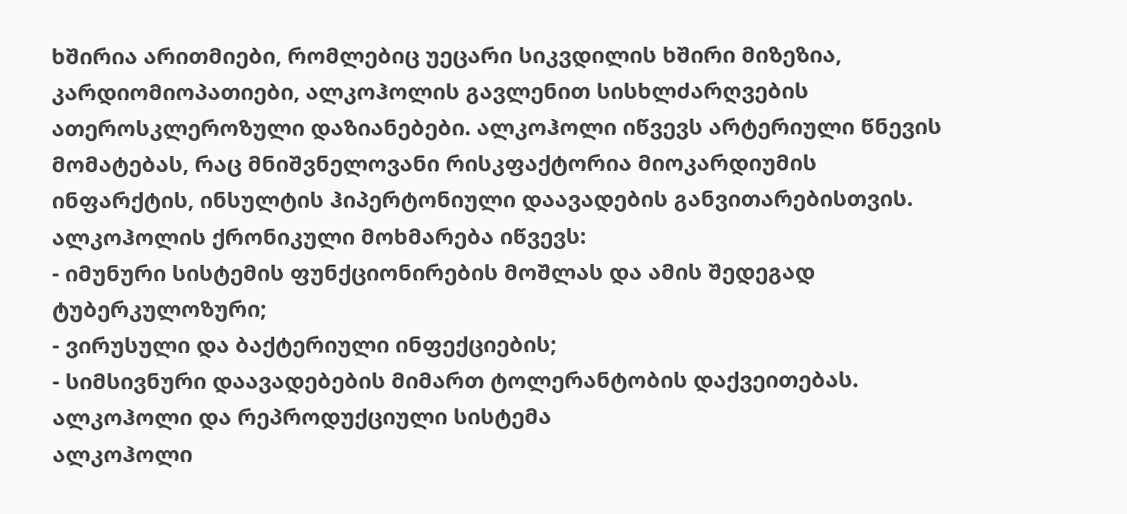ხშირია არითმიები, რომლებიც უეცარი სიკვდილის ხშირი მიზეზია, კარდიომიოპათიები, ალკოჰოლის გავლენით სისხლძარღვების ათეროსკლეროზული დაზიანებები. ალკოჰოლი იწვევს არტერიული წნევის მომატებას, რაც მნიშვნელოვანი რისკფაქტორია მიოკარდიუმის ინფარქტის, ინსულტის ჰიპერტონიული დაავადების განვითარებისთვის.
ალკოჰოლის ქრონიკული მოხმარება იწვევს:
- იმუნური სისტემის ფუნქციონირების მოშლას და ამის შედეგად ტუბერკულოზური;
- ვირუსული და ბაქტერიული ინფექციების;
- სიმსივნური დაავადებების მიმართ ტოლერანტობის დაქვეითებას.
ალკოჰოლი და რეპროდუქციული სისტემა
ალკოჰოლი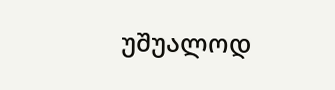უშუალოდ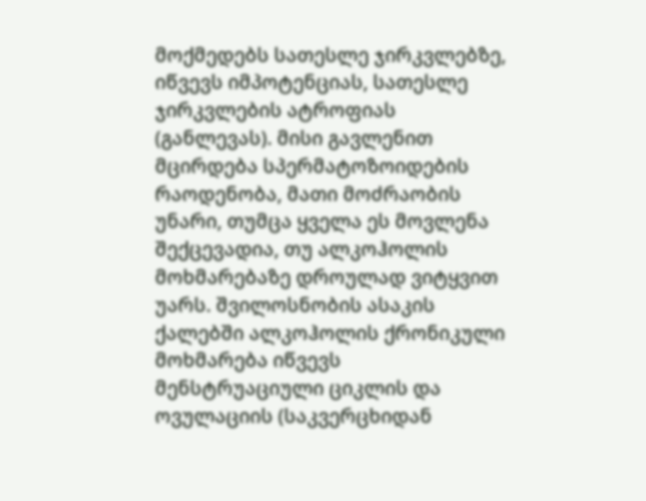მოქმედებს სათესლე ჯირკვლებზე, იწვევს იმპოტენციას, სათესლე ჯირკვლების ატროფიას (განლევას). მისი გავლენით მცირდება სპერმატოზოიდების რაოდენობა, მათი მოძრაობის უნარი, თუმცა ყველა ეს მოვლენა შექცევადია, თუ ალკოჰოლის მოხმარებაზე დროულად ვიტყვით უარს. შვილოსნობის ასაკის ქალებში ალკოჰოლის ქრონიკული მოხმარება იწვევს მენსტრუაციული ციკლის და ოვულაციის (საკვერცხიდან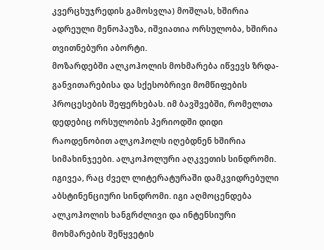კვერცხუჯრედის გამოსვლა) მოშლას, ხშირია ადრეული მენოპაუზა, იშვიათია ორსულობა, ხშირია თვითნებური აბორტი.
მოზარდებში ალკოჰოლის მოხმარება იწვევს ზრდა-განვითარებისა და სქესობრივი მომწიფების პროცესების შეფერხებას. იმ ბავშვებში, რომელთა დედებიც ორსულობის პერიოდში დიდი რაოდენობით ალკოჰოლს იღებდნენ ხშირია სიმახინჯეები. ალკოჰოლური აღკვეთის სინდრომი. იგივეა, რაც ძველ ლიტერატურაში დამკვიდრებული აბსტინენციური სინდრომი. იგი აღმოცენდება ალკოჰოლის ხანგრძლივი და ინტენსიური მოხმარების შეწყვეტის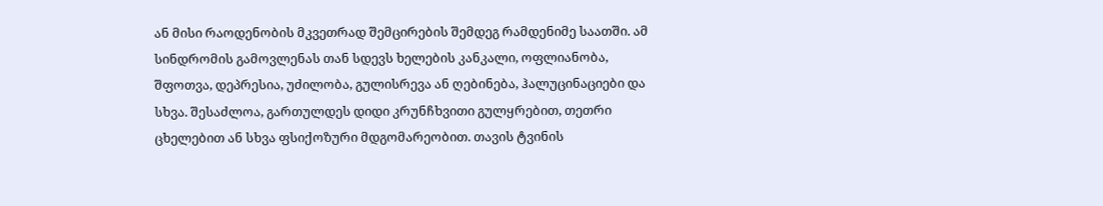ან მისი რაოდენობის მკვეთრად შემცირების შემდეგ რამდენიმე საათში. ამ სინდრომის გამოვლენას თან სდევს ხელების კანკალი, ოფლიანობა, შფოთვა, დეპრესია, უძილობა, გულისრევა ან ღებინება, ჰალუცინაციები და სხვა. შესაძლოა, გართულდეს დიდი კრუნჩხვითი გულყრებით, თეთრი ცხელებით ან სხვა ფსიქოზური მდგომარეობით. თავის ტვინის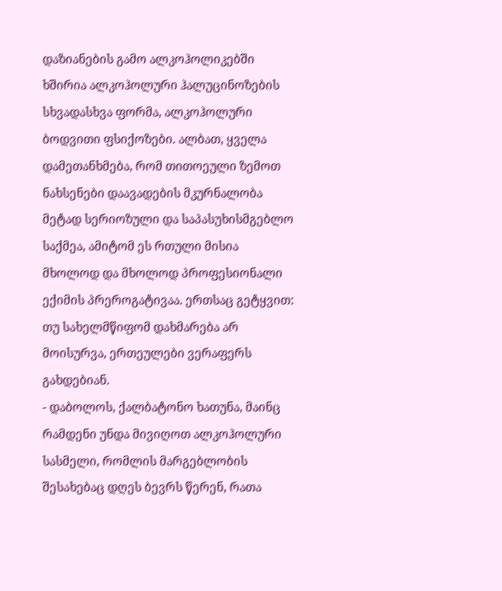დაზიანების გამო ალკოჰოლიკებში ხშირია ალკოჰოლური ჰალუცინოზების სხვადასხვა ფორმა, ალკოჰოლური ბოდვითი ფსიქოზები. ალბათ, ყველა დამეთანხმება, რომ თითოეული ზემოთ ნახსენები დაავადების მკურნალობა მეტად სერიოზული და საპასუხისმგებლო საქმეა, ამიტომ ეს რთული მისია მხოლოდ და მხოლოდ პროფესიონალი ექიმის პრეროგატივაა. ერთსაც გეტყვით: თუ სახელმწიფომ დახმარება არ მოისურვა, ერთეულები ვერაფერს გახდებიან.
- დაბოლოს, ქალბატონო ხათუნა, მაინც რამდენი უნდა მივიღოთ ალკოჰოლური სასმელი, რომლის მარგებლობის შესახებაც დღეს ბევრს წერენ, რათა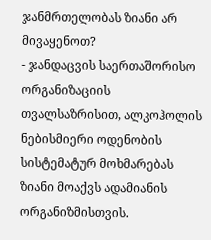ჯანმრთელობას ზიანი არ მივაყენოთ?
- ჯანდაცვის საერთაშორისო ორგანიზაციის თვალსაზრისით, ალკოჰოლის ნებისმიერი ოდენობის სისტემატურ მოხმარებას ზიანი მოაქვს ადამიანის ორგანიზმისთვის.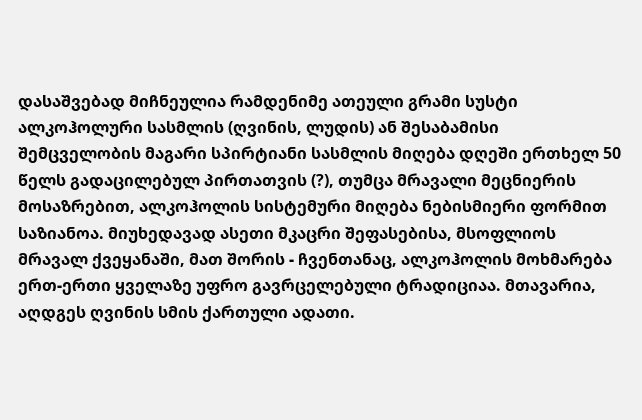დასაშვებად მიჩნეულია რამდენიმე ათეული გრამი სუსტი ალკოჰოლური სასმლის (ღვინის, ლუდის) ან შესაბამისი შემცველობის მაგარი სპირტიანი სასმლის მიღება დღეში ერთხელ 50 წელს გადაცილებულ პირთათვის (?), თუმცა მრავალი მეცნიერის მოსაზრებით, ალკოჰოლის სისტემური მიღება ნებისმიერი ფორმით საზიანოა. მიუხედავად ასეთი მკაცრი შეფასებისა, მსოფლიოს მრავალ ქვეყანაში, მათ შორის - ჩვენთანაც, ალკოჰოლის მოხმარება ერთ-ერთი ყველაზე უფრო გავრცელებული ტრადიციაა. მთავარია, აღდგეს ღვინის სმის ქართული ადათი.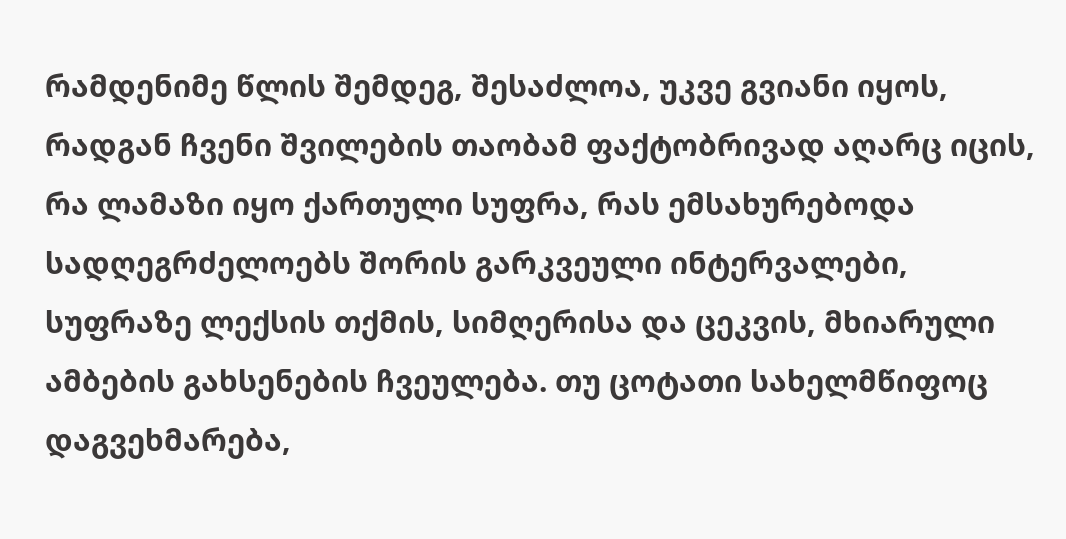რამდენიმე წლის შემდეგ, შესაძლოა, უკვე გვიანი იყოს, რადგან ჩვენი შვილების თაობამ ფაქტობრივად აღარც იცის, რა ლამაზი იყო ქართული სუფრა, რას ემსახურებოდა სადღეგრძელოებს შორის გარკვეული ინტერვალები, სუფრაზე ლექსის თქმის, სიმღერისა და ცეკვის, მხიარული ამბების გახსენების ჩვეულება. თუ ცოტათი სახელმწიფოც დაგვეხმარება,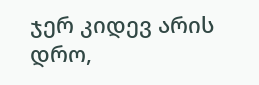ჯერ კიდევ არის დრო,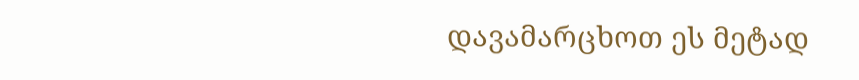დავამარცხოთ ეს მეტად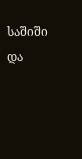საშიში და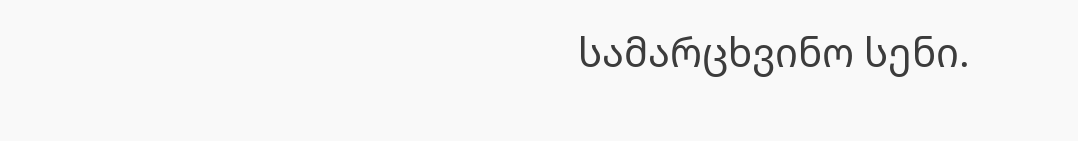სამარცხვინო სენი.